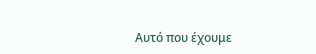Αυτό που έχουμε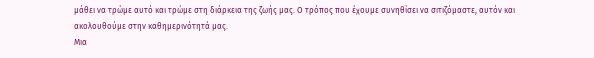μάθει να τρώμε αυτό και τρώμε στη διάρκεια της ζωής μας. Ο τρόπος που έχουμε συνηθίσει να σιτιζόμαστε, αυτόν και ακολουθούμε στην καθημερινότητά μας.
Μια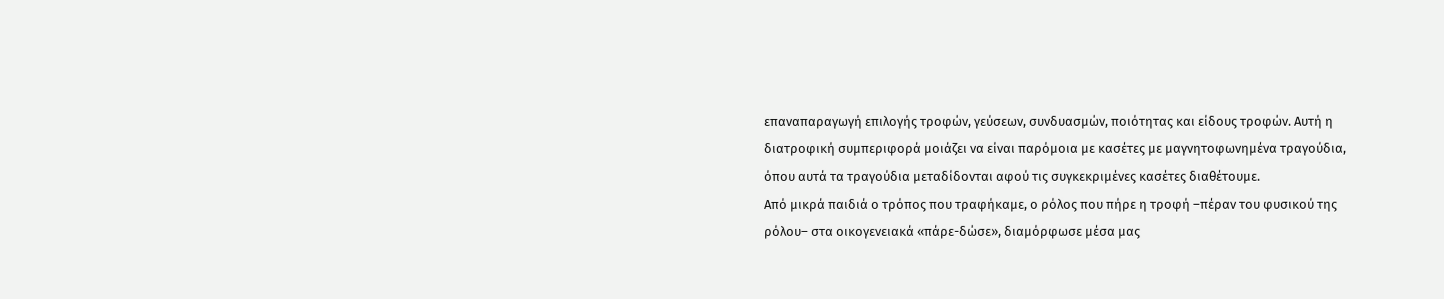επαναπαραγωγή επιλογής τροφών, γεύσεων, συνδυασμών, ποιότητας και είδους τροφών. Αυτή η διατροφική συμπεριφορά μοιάζει να είναι παρόμοια με κασέτες με μαγνητοφωνημένα τραγούδια, όπου αυτά τα τραγούδια μεταδίδονται αφού τις συγκεκριμένες κασέτες διαθέτουμε.
Από μικρά παιδιά ο τρόπος που τραφήκαμε, ο ρόλος που πήρε η τροφή –πέραν του φυσικού της ρόλου– στα οικογενειακά «πάρε-δώσε», διαμόρφωσε μέσα μας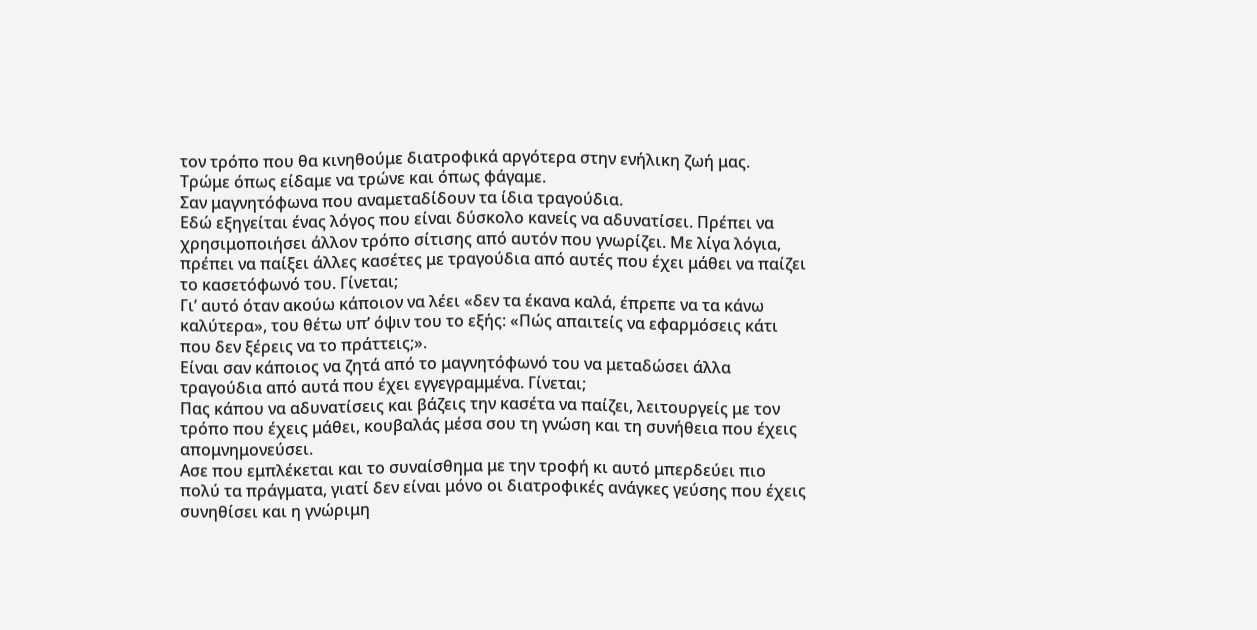τον τρόπο που θα κινηθούμε διατροφικά αργότερα στην ενήλικη ζωή μας.
Τρώμε όπως είδαμε να τρώνε και όπως φάγαμε.
Σαν μαγνητόφωνα που αναμεταδίδουν τα ίδια τραγούδια.
Εδώ εξηγείται ένας λόγος που είναι δύσκολο κανείς να αδυνατίσει. Πρέπει να χρησιμοποιήσει άλλον τρόπο σίτισης από αυτόν που γνωρίζει. Με λίγα λόγια, πρέπει να παίξει άλλες κασέτες με τραγούδια από αυτές που έχει μάθει να παίζει το κασετόφωνό του. Γίνεται;
Γι’ αυτό όταν ακούω κάποιον να λέει «δεν τα έκανα καλά, έπρεπε να τα κάνω καλύτερα», του θέτω υπ’ όψιν του το εξής: «Πώς απαιτείς να εφαρμόσεις κάτι που δεν ξέρεις να το πράττεις;».
Είναι σαν κάποιος να ζητά από το μαγνητόφωνό του να μεταδώσει άλλα τραγούδια από αυτά που έχει εγγεγραμμένα. Γίνεται;
Πας κάπου να αδυνατίσεις και βάζεις την κασέτα να παίζει, λειτουργείς με τον τρόπο που έχεις μάθει, κουβαλάς μέσα σου τη γνώση και τη συνήθεια που έχεις απομνημονεύσει.
Ασε που εμπλέκεται και το συναίσθημα με την τροφή κι αυτό μπερδεύει πιο πολύ τα πράγματα, γιατί δεν είναι μόνο οι διατροφικές ανάγκες γεύσης που έχεις συνηθίσει και η γνώριμη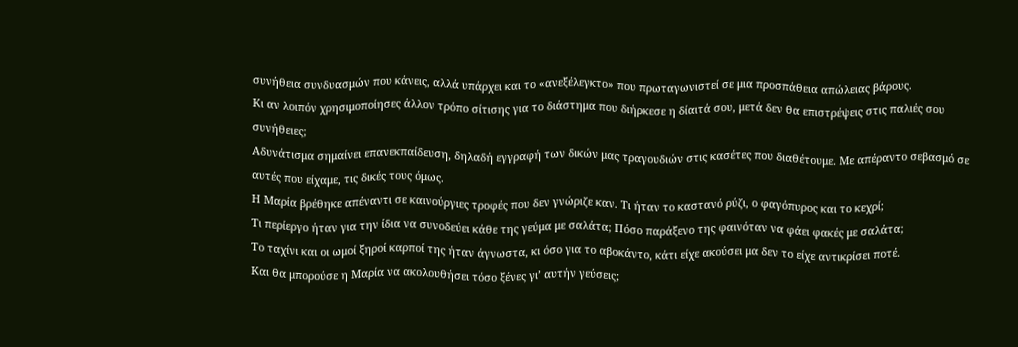συνήθεια συνδυασμών που κάνεις, αλλά υπάρχει και το «ανεξέλεγκτο» που πρωταγωνιστεί σε μια προσπάθεια απώλειας βάρους.
Κι αν λοιπόν χρησιμοποίησες άλλον τρόπο σίτισης για το διάστημα που διήρκεσε η δίαιτά σου, μετά δεν θα επιστρέψεις στις παλιές σου συνήθειες;
Αδυνάτισμα σημαίνει επανεκπαίδευση, δηλαδή εγγραφή των δικών μας τραγουδιών στις κασέτες που διαθέτουμε. Με απέραντο σεβασμό σε αυτές που είχαμε, τις δικές τους όμως.
Η Μαρία βρέθηκε απέναντι σε καινούργιες τροφές που δεν γνώριζε καν. Τι ήταν το καστανό ρύζι, ο φαγόπυρος και το κεχρί;
Τι περίεργο ήταν για την ίδια να συνοδεύει κάθε της γεύμα με σαλάτα; Πόσο παράξενο της φαινόταν να φάει φακές με σαλάτα;
Το ταχίνι και οι ωμοί ξηροί καρποί της ήταν άγνωστα, κι όσο για το αβοκάντο, κάτι είχε ακούσει μα δεν το είχε αντικρίσει ποτέ.
Και θα μπορούσε η Μαρία να ακολουθήσει τόσο ξένες γι’ αυτήν γεύσεις;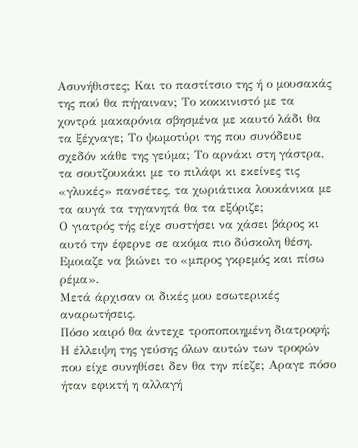Ασυνήθιστες; Και το παστίτσιο της ή ο μουσακάς της πού θα πήγαιναν; Το κοκκινιστό με τα χοντρά μακαρόνια σβησμένα με καυτό λάδι θα τα ξέχναγε; Το ψωμοτύρι της που συνόδευε σχεδόν κάθε της γεύμα; Το αρνάκι στη γάστρα, τα σουτζουκάκι με το πιλάφι κι εκείνες τις «γλυκές» πανσέτες, τα χωριάτικα λουκάνικα με τα αυγά τα τηγανητά θα τα εξόριζε;
Ο γιατρός τής είχε συστήσει να χάσει βάρος κι αυτό την έφερνε σε ακόμα πιο δύσκολη θέση. Εμοιαζε να βιώνει το «μπρος γκρεμός και πίσω ρέμα».
Μετά άρχισαν οι δικές μου εσωτερικές αναρωτήσεις.
Πόσο καιρό θα άντεχε τροποποιημένη διατροφή; Η έλλειψη της γεύσης όλων αυτών των τροφών που είχε συνηθίσει δεν θα την πίεζε; Αραγε πόσο ήταν εφικτή η αλλαγή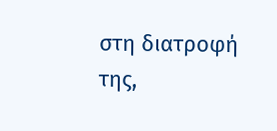στη διατροφή της,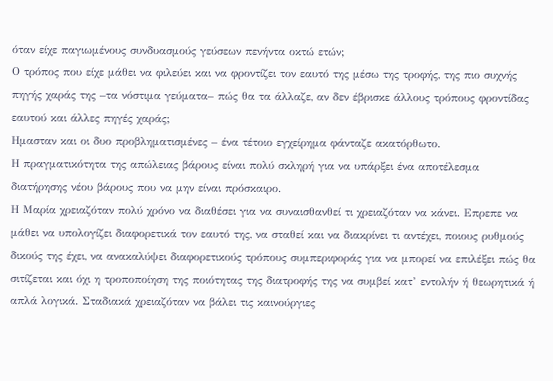όταν είχε παγιωμένους συνδυασμούς γεύσεων πενήντα οκτώ ετών;
Ο τρόπος που είχε μάθει να φιλεύει και να φροντίζει τον εαυτό της μέσω της τροφής, της πιο συχνής πηγής χαράς της –τα νόστιμα γεύματα– πώς θα τα άλλαζε, αν δεν έβρισκε άλλους τρόπους φροντίδας εαυτού και άλλες πηγές χαράς;
Ημασταν και οι δυο προβληματισμένες – ένα τέτοιο εγχείρημα φάνταζε ακατόρθωτο.
Η πραγματικότητα της απώλειας βάρους είναι πολύ σκληρή για να υπάρξει ένα αποτέλεσμα διατήρησης νέου βάρους που να μην είναι πρόσκαιρο.
Η Μαρία χρειαζόταν πολύ χρόνο να διαθέσει για να συναισθανθεί τι χρειαζόταν να κάνει. Επρεπε να μάθει να υπολογίζει διαφορετικά τον εαυτό της, να σταθεί και να διακρίνει τι αντέχει, ποιους ρυθμούς δικούς της έχει, να ανακαλύψει διαφορετικούς τρόπους συμπεριφοράς για να μπορεί να επιλέξει πώς θα σιτίζεται και όχι η τροποποίηση της ποιότητας της διατροφής της να συμβεί κατ’ εντολήν ή θεωρητικά ή απλά λογικά. Σταδιακά χρειαζόταν να βάλει τις καινούργιες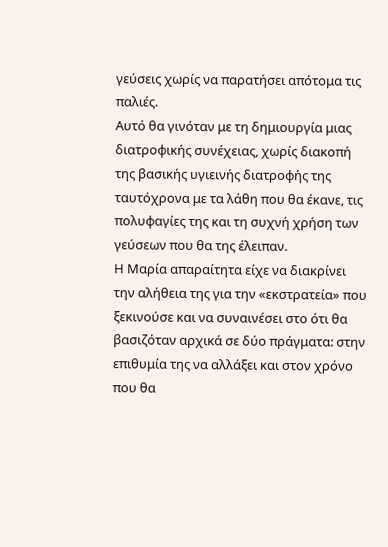γεύσεις χωρίς να παρατήσει απότομα τις παλιές.
Αυτό θα γινόταν με τη δημιουργία μιας διατροφικής συνέχειας, χωρίς διακοπή της βασικής υγιεινής διατροφής της ταυτόχρονα με τα λάθη που θα έκανε, τις πολυφαγίες της και τη συχνή χρήση των γεύσεων που θα της έλειπαν.
Η Μαρία απαραίτητα είχε να διακρίνει την αλήθεια της για την «εκστρατεία» που ξεκινούσε και να συναινέσει στο ότι θα βασιζόταν αρχικά σε δύο πράγματα: στην επιθυμία της να αλλάξει και στον χρόνο που θα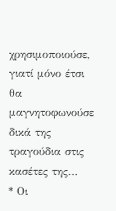χρησιμοποιούσε, γιατί μόνο έτσι θα μαγνητοφωνούσε δικά της τραγούδια στις κασέτες της…
* Οι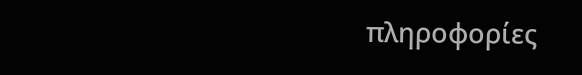πληροφορίες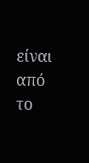είναι από το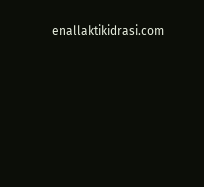enallaktikidrasi.com